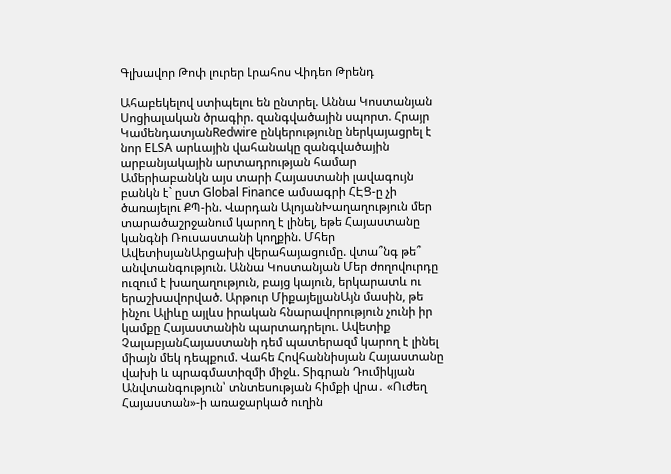Գլխավոր Թոփ լուրեր Լրահոս Վիդեո Թրենդ

Ահաբեկելով ստիպելու են ընտրել. Աննա Կոստանյան Սոցիալական ծրագիր. զանգվածային սպորտ. Հրայր ԿամենդատյանRedwire ընկերությունը ներկայացրել է նոր ELSA արևային վահանակը զանգվածային արբանյակային արտադրության համար Ամերիաբանկն այս տարի Հայաստանի լավագույն բանկն է` ըստ Global Finance ամսագրի ՀԷՑ-ը չի ծառայելու ՔՊ-ին. Վարդան ԱլոյանԽաղաղություն մեր տարածաշրջանում կարող է լինել, եթե Հայաստանը կանգնի Ռուսաստանի կողքին. Մհեր ԱվետիսյանԱրցախի վերահայացումը. վտա՞նգ թե՞ անվտանգություն. Աննա Կոստանյան Մեր ժողովուրդը ուզում է խաղաղություն, բայց կայուն, երկարատև ու երաշխավորված. Արթուր ՄիքայելյանԱյն մասին, թե ինչու Ալիևը այլևս իրական հնարավորություն չունի իր կամքը Հայաստանին պարտադրելու. Ավետիք ՉալաբյանՀայաստանի դեմ պատերազմ կարող է լինել միայն մեկ դեպքում. Վահե Հովհաննիսյան Հայաստանը վախի և պրագմատիզմի միջև. Տիգրան Դումիկյան Անվտանգություն՝ տնտեսության հիմքի վրա․ «Ուժեղ Հայաստան»-ի առաջարկած ուղին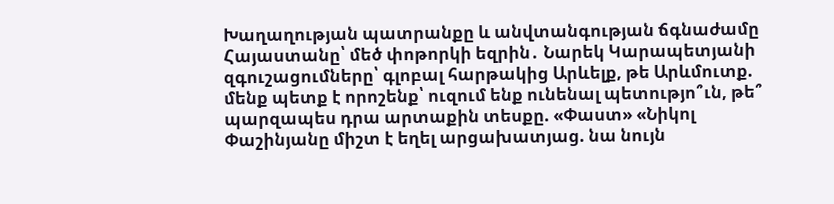Խաղաղության պատրանքը և անվտանգության ճգնաժամը Հայաստանը՝ մեծ փոթորկի եզրին․ Նարեկ Կարապետյանի զգուշացումները՝ գլոբալ հարթակից Արևելք, թե Արևմուտք. մենք պետք է որոշենք՝ ուզում ենք ունենալ պետությո՞ւն, թե՞ պարզապես դրա արտաքին տեսքը. «Փաստ» «Նիկոլ Փաշինյանը միշտ է եղել արցախատյաց. նա նույն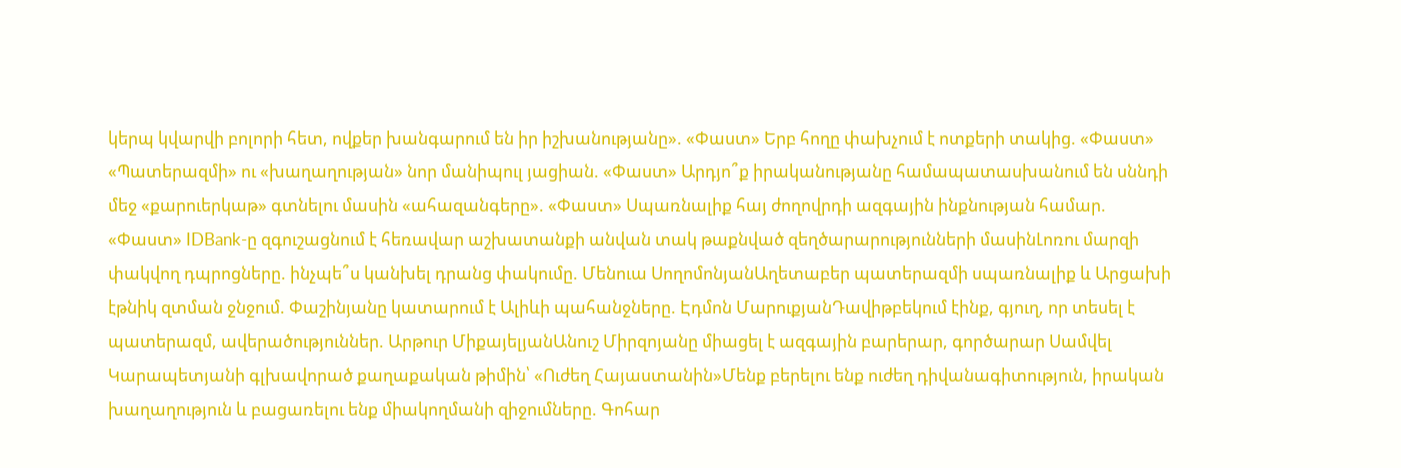կերպ կվարվի բոլորի հետ, ովքեր խանգարում են իր իշխանությանը». «Փաստ» Երբ հողը փախչում է ոտքերի տակից. «Փաստ» «Պատերազմի» ու «խաղաղության» նոր մանիպուլ յացիան. «Փաստ» Արդյո՞ք իրականությանը համապատասխանում են սննդի մեջ «քարուերկաթ» գտնելու մասին «ահազանգերը». «Փաստ» Սպառնալիք հայ ժողովրդի ազգային ինքնության համար. «Փաստ» IDBank-ը զգուշացնում է հեռավար աշխատանքի անվան տակ թաքնված զեղծարարությունների մասինԼոռու մարզի փակվող դպրոցները. ինչպե՞ս կանխել դրանց փակումը. Մենուա ՍողոմոնյանԱղետաբեր պատերազմի սպառնալիք և Արցախի էթնիկ զտման ջնջում. Փաշինյանը կատարում է Ալիևի պահանջները. Էդմոն ՄարուքյանԴավիթբեկում էինք, գյուղ, որ տեսել է պատերազմ, ավերածություններ. Արթուր ՄիքայելյանԱնուշ Միրզոյանը միացել է ազգային բարերար, գործարար Սամվել Կարապետյանի գլխավորած քաղաքական թիմին՝ «Ուժեղ Հայաստանին»Մենք բերելու ենք ուժեղ դիվանագիտություն, իրական խաղաղություն և բացառելու ենք միակողմանի զիջումները. Գոհար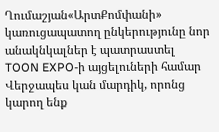Ղումաշյան«ԱրտՔոմփանի» կառուցապատող ընկերությունը նոր անակնկալներ է պատրաստել TOON EXPO-ի այցելուների համար Վերջապես կան մարդիկ, որոնց կարող ենք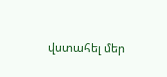վստահել մեր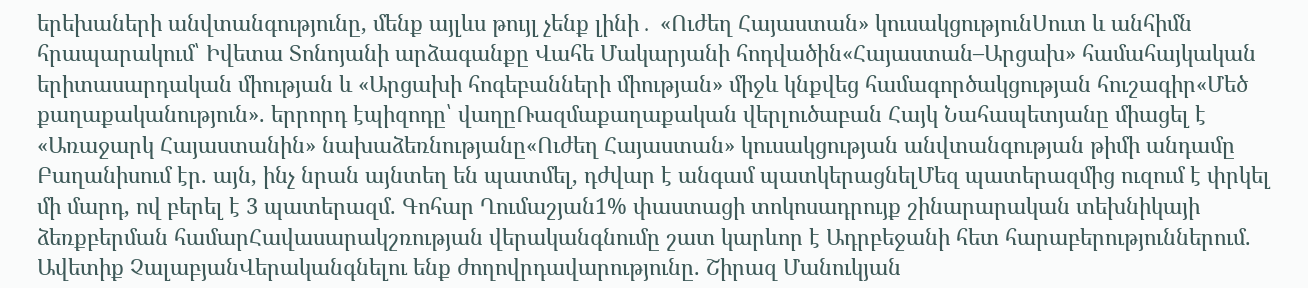երեխաների անվտանգությունը, մենք այլևս թույլ չենք լինի․ «Ուժեղ Հայաստան» կուսակցությունՍուտ և անհիմն հրապարակում՝ Իվետա Տոնոյանի արձագանքը Վահե Մակարյանի հոդվածին«Հայաստան–Արցախ» համահայկական երիտասարդական միության և «Արցախի հոգեբանների միության» միջև կնքվեց համագործակցության հուշագիր«Մեծ քաղաքականություն». երրորդ էպիզոդը՝ վաղըՌազմաքաղաքական վերլուծաբան Հայկ Նահապետյանը միացել է «Առաջարկ Հայաստանին» նախաձեռնությանը«Ուժեղ Հայաստան» կուսակցության անվտանգության թիմի անդամը Բաղանիսում էր. այն, ինչ նրան այնտեղ են պատմել, դժվար է անգամ պատկերացնելՄեզ պատերազմից ուզում է փրկել մի մարդ, ով բերել է 3 պատերազմ. Գոհար Ղումաշյան1% փաստացի տոկոսադրույք շինարարական տեխնիկայի ձեռքբերման համարՀավասարակշռության վերականգնումը շատ կարևոր է Ադրբեջանի հետ հարաբերություններում. Ավետիք ՉալաբյանՎերականգնելու ենք ժողովրդավարությունը. Շիրազ Մանուկյան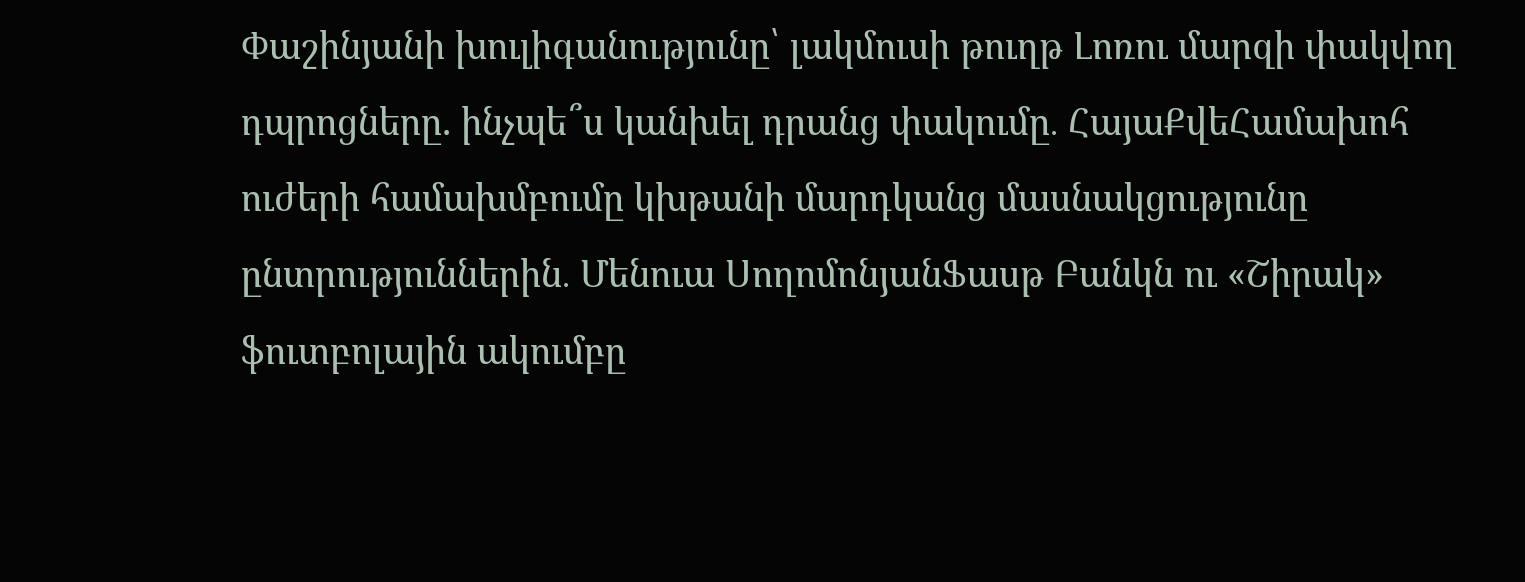Փաշինյանի խուլիգանությունը՝ լակմուսի թուղթ Լոռու մարզի փակվող դպրոցները. ինչպե՞ս կանխել դրանց փակումը․ ՀայաՔվեՀամախոհ ուժերի համախմբումը կխթանի մարդկանց մասնակցությունը ընտրություններին․ Մենուա ՍողոմոնյանՖասթ Բանկն ու «Շիրակ» ֆուտբոլային ակումբը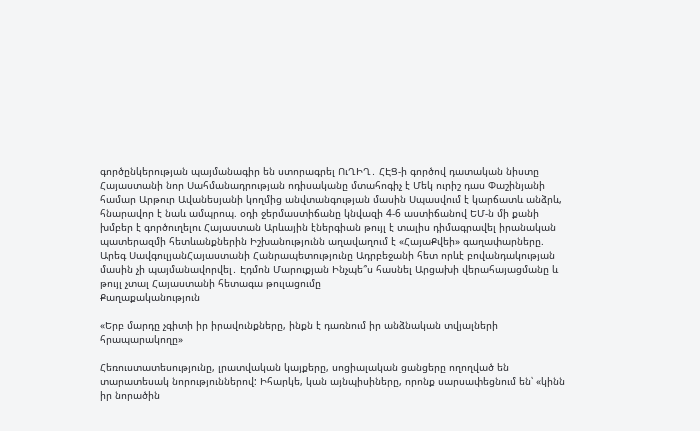գործընկերության պայմանագիր են ստորագրել ՈւՂԻՂ․ ՀԷՑ-ի գործով դատական նիստը Հայաստանի նոր Սահմանադրության ոդիսականը մտահոգիչ է Մեկ ուրիշ դաս Փաշինյանի համար Արթուր Ավանեսյանի կողմից անվտանգության մասին Սպասվում է կարճատև անձրև, հնարավոր է նաև ամպրոպ. օդի ջերմաստիճանը կնվազի 4-6 աստիճանով ԵՄ-ն մի քանի խմբեր է գործուղելու Հայաստան Արևային էներգիան թույլ է տալիս դիմագրավել իրանական պատերազմի հետևանքներին Իշխանությունն աղավաղում է «ՀայաՔվեի» գաղափարները. Արեգ ՍավգուլյանՀայաստանի Հանրապետությունը Ադրբեջանի հետ որևէ բովանդակության մասին չի պայմանավորվել․ Էդմոն Մարուքյան Ինչպե՞ս հասնել Արցախի վերահայացմանը և թույլ չտալ Հայաստանի հետագա թուլացումը
Քաղաքականություն

«Երբ մարդը չգիտի իր իրավունքները, ինքն է դառնում իր անձնական տվյալների հրապարակողը»

Հեռուստատեսությունը, լրատվական կայքերը, սոցիալական ցանցերը ողողված են տարատեսակ նորություններով: Իհարկե, կան այնպիսիները, որոնք սարսափեցնում են՝ «կինն իր նորածին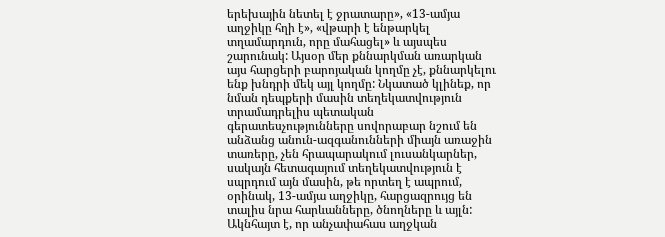երեխային նետել է ջրատարը», «13-ամյա աղջիկը հղի է», «վթարի է ենթարկել տղամարդուն, որը մահացել» և այսպես շարունակ: Այսօր մեր քննարկման առարկան այս հարցերի բարոյական կողմը չէ, քննարկելու ենք խնդրի մեկ այլ կողմը: Նկատած կլինեք, որ նման դեպքերի մասին տեղեկատվություն տրամադրելիս պետական գերատեսչությունները սովորաբար նշում են անձանց անուն-ազգանունների միայն առաջին տառերը, չեն հրապարակում լուսանկարներ, սակայն հետագայում տեղեկատվություն է սպրդում այն մասին, թե որտեղ է ապրում, օրինակ, 13-ամյա աղջիկը, հարցազրույց են տալիս նրա հարևանները, ծնողները և այլն: Ակնհայտ է, որ անչափահաս աղջկան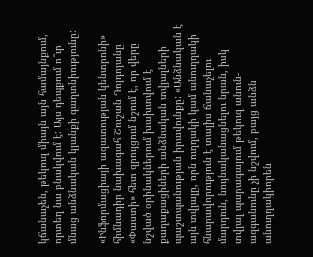կճանաչեն, թեկուզ միայն այն համայնքում, որտեղ նա բնակվում է: Այս դեպքում ո՞ւր մնաց անձնական կյանքի գաղտնիությունը:

«Ինֆորմացիայի ազատության կենտրոնի» հիմնադիր նախագահ Շուշան Դոյդոյանը «Փաստի» հետ զրույցում նշում է, որ վերը նշված օրինակներում խախտվում է քաղաքացիների անձնական տվյալների պաշտպանության իրավունքը: «Անձնական է այն տվյալը, որն ուղղակի կամ անուղղակի հնարավորություն է տալիս ճանաչելու մարդուն, նույնականացնելու նրան, իսկ տվյալ պարագայում թեկուզ անուն-ազգանունը չի նշվում, բայց անձն անուղղակիորեն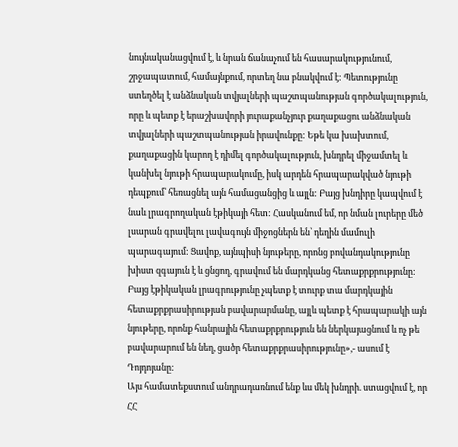նույնականացվում է, և նրան ճանաչում են հասարակությունում, շրջապատում, համայնքում, որտեղ նա բնակվում է: Պետությունը ստեղծել է անձնական տվյալների պաշտպանության գործակալություն, որը և պետք է երաշխավորի յուրաքանչյուր քաղաքացու անձնական տվյալների պաշտպանության իրավունքը: Եթե կա խախտում, քաղաքացին կարող է դիմել գործակալություն, խնդրել միջամտել և կանխել նյութի հրապարակումը, իսկ արդեն հրապարակված նյութի դեպքում՝ հեռացնել այն համացանցից և այլն: Բայց խնդիրը կապվում է նաև լրագրողական էթիկայի հետ: Հասկանում եմ, որ նման լուրերը մեծ լսարան գրավելու լավագույն միջոցներն են՝ դեղին մամուլի պարագայում: Ցավոք, այնպիսի նյութերը, որոնց բովանդակությունը խիստ զգայուն է և ցնցող, գրավում են մարդկանց հետաքրքրությունը: Բայց էթիկական լրագրությունը չպետք է տուրք տա մարդկային հետաքրքրասիրության բավարարմանը, այլև պետք է հրապարակի այն նյութերը, որոնք հանրային հետաքրքրություն են ներկայացնում և ոչ թե բավարարում են նեղ, ցածր հետաքրքրասիրությունը»,- ասում է Դոյդոյանը:
Այս համատեքստում անդրադառնում ենք ևս մեկ խնդրի. ստացվում է, որ ՀՀ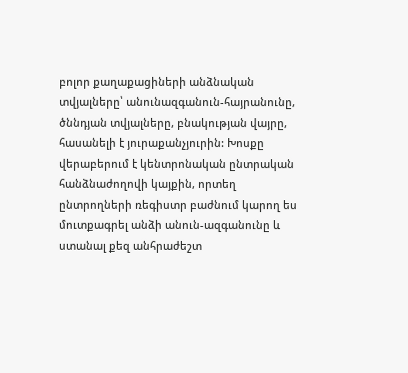բոլոր քաղաքացիների անձնական տվյալները՝ անունազգանուն-հայրանունը, ծննդյան տվյալները, բնակության վայրը, հասանելի է յուրաքանչյուրին: Խոսքը վերաբերում է կենտրոնական ընտրական հանձնաժողովի կայքին, որտեղ ընտրողների ռեգիստր բաժնում կարող ես մուտքագրել անձի անուն-ազգանունը և ստանալ քեզ անհրաժեշտ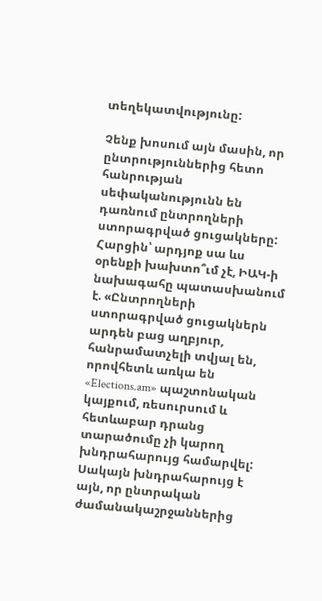տեղեկատվությունը:

Չենք խոսում այն մասին, որ ընտրություններից հետո հանրության սեփականությունն են դառնում ընտրողների ստորագրված ցուցակները: Հարցին՝ արդյոք սա ևս օրենքի խախտո՞ւմ չէ, ԻԱԿ-ի նախագահը պատասխանում է. «Ընտրողների ստորագրված ցուցակներն արդեն բաց աղբյուր, հանրամատչելի տվյալ են, որովհետև առկա են «Elections.am» պաշտոնական կայքում, ռեսուրսում և հետևաբար դրանց տարածումը չի կարող խնդրահարույց համարվել: Սակայն խնդրահարույց է այն, որ ընտրական ժամանակաշրջաններից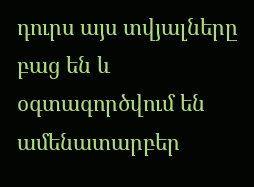դուրս այս տվյալները բաց են և օգտագործվում են ամենատարբեր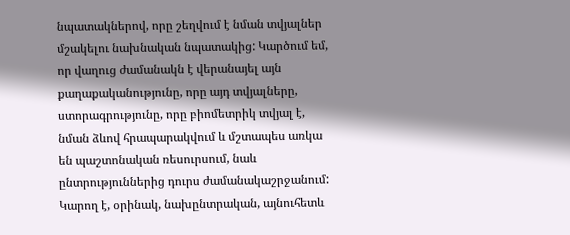նպատակներով, որը շեղվում է նման տվյալներ մշակելու նախնական նպատակից: Կարծում եմ, որ վաղուց ժամանակն է վերանայել այն քաղաքականությունը, որը այդ տվյալները, ստորագրությունը, որը բիոմետրիկ տվյալ է, նման ձևով հրապարակվում և մշտապես առկա են պաշտոնական ռեսուրսում, նաև ընտրություններից դուրս ժամանակաշրջանում: Կարող է, օրինակ, նախընտրական, այնուհետև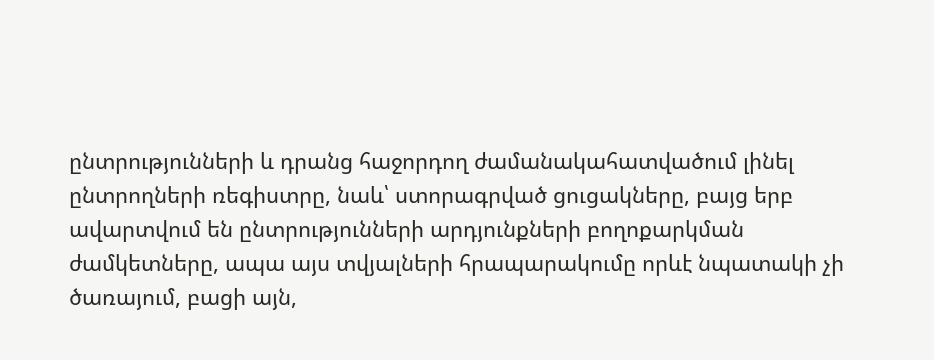ընտրությունների և դրանց հաջորդող ժամանակահատվածում լինել ընտրողների ռեգիստրը, նաև՝ ստորագրված ցուցակները, բայց երբ ավարտվում են ընտրությունների արդյունքների բողոքարկման ժամկետները, ապա այս տվյալների հրապարակումը որևէ նպատակի չի ծառայում, բացի այն,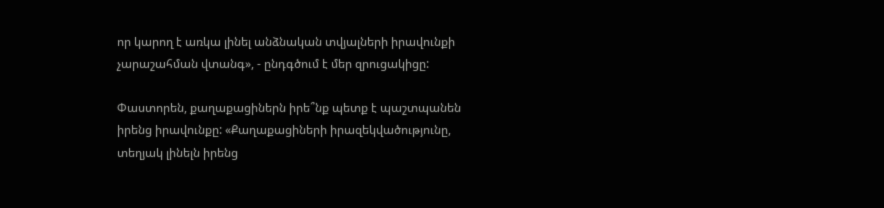որ կարող է առկա լինել անձնական տվյալների իրավունքի չարաշահման վտանգ», - ընդգծում է մեր զրուցակիցը:

Փաստորեն, քաղաքացիներն իրե՞նք պետք է պաշտպանեն իրենց իրավունքը: «Քաղաքացիների իրազեկվածությունը, տեղյակ լինելն իրենց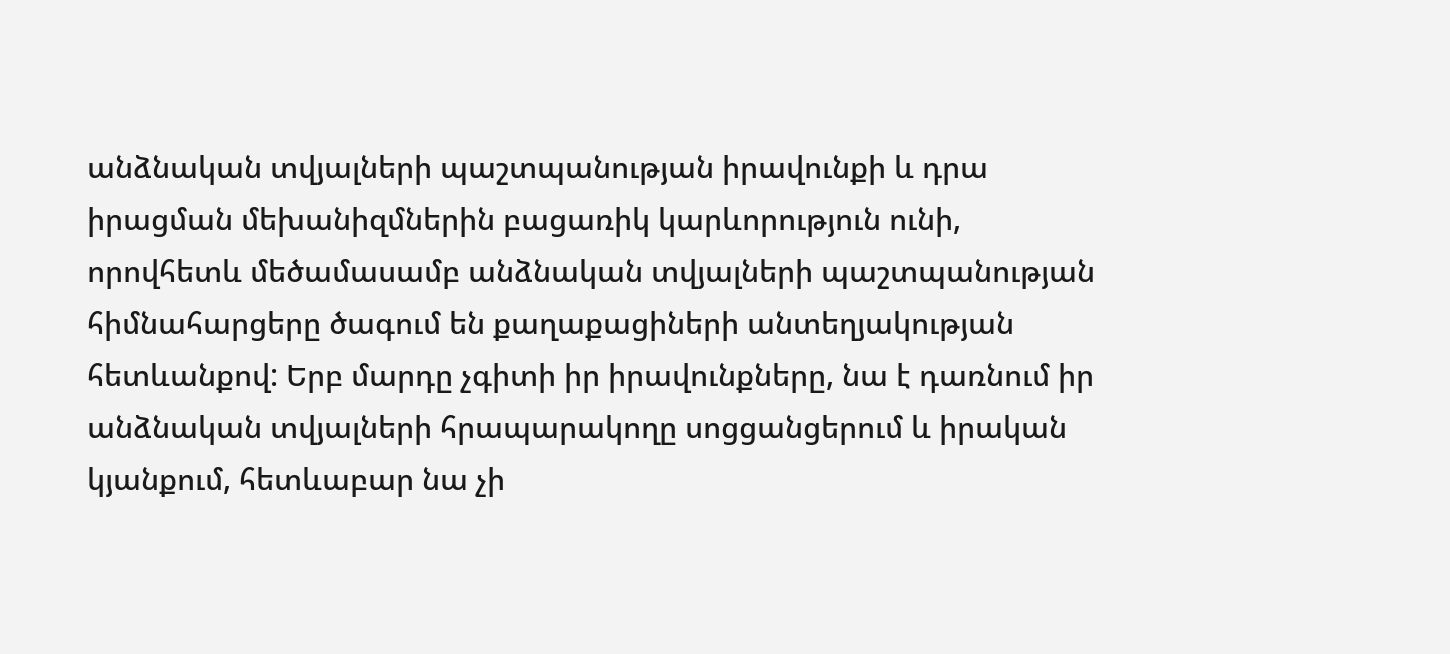անձնական տվյալների պաշտպանության իրավունքի և դրա իրացման մեխանիզմներին բացառիկ կարևորություն ունի, որովհետև մեծամասամբ անձնական տվյալների պաշտպանության հիմնահարցերը ծագում են քաղաքացիների անտեղյակության հետևանքով: Երբ մարդը չգիտի իր իրավունքները, նա է դառնում իր անձնական տվյալների հրապարակողը սոցցանցերում և իրական կյանքում, հետևաբար նա չի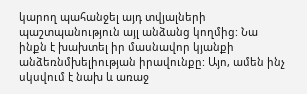կարող պահանջել այդ տվյալների պաշտպանություն այլ անձանց կողմից: Նա ինքն է խախտել իր մասնավոր կյանքի անձեռնմխելիության իրավունքը: Այո, ամեն ինչ սկսվում է նախ և առաջ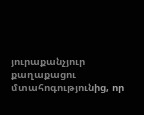յուրաքանչյուր քաղաքացու մտահոգությունից, որ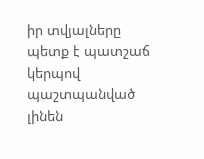իր տվյալները պետք է պատշաճ կերպով պաշտպանված լինեն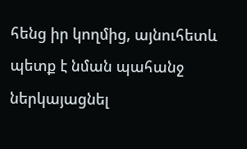հենց իր կողմից, այնուհետև պետք է նման պահանջ ներկայացնել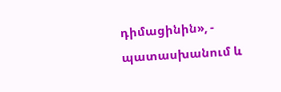դիմացինին», - պատասխանում և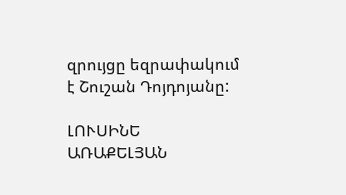զրույցը եզրափակում է Շուշան Դոյդոյանը:

ԼՈՒՍԻՆԵ ԱՌԱՔԵԼՅԱՆ